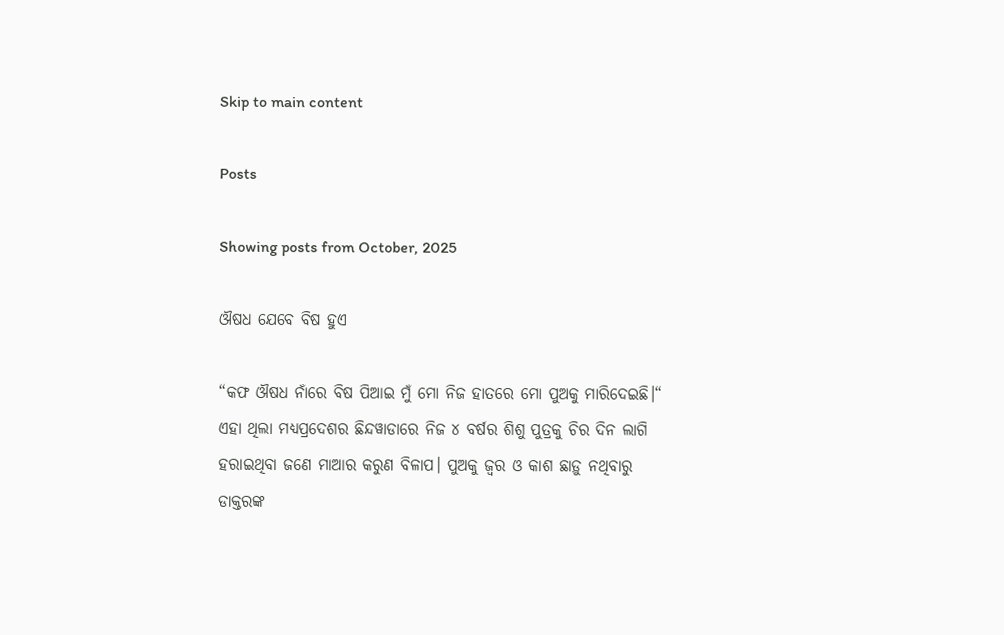Skip to main content

Posts

Showing posts from October, 2025

ଔଷଧ ଯେବେ ବିଷ ହୁଏ

“କଫ ଔଷଧ ନାଁରେ ବିଷ ପିଆଇ ମୁଁ ମୋ ନିଜ ହାତରେ ମୋ ପୁଅକୁ ମାରିଦେଇଛି।“ ଏହା ଥିଲା ମଧ୍ୟପ୍ରଦେଶର ଛିନ୍ଦୱାଡାରେ ନିଜ ୪ ବର୍ଷର ଶିଶୁ ପୁତ୍ରକୁ ଚିର ଦିନ ଲାଗି ହରାଇଥିବା ଜଣେ ମାଆର କରୁଣ ବିଳାପ। ପୁଅକୁ ଜ୍ୱର ଓ କାଶ ଛାଡ଼ୁ ନଥିବାରୁ ଡାକ୍ତରଙ୍କ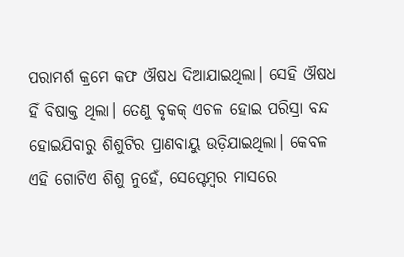ପରାମର୍ଶ କ୍ରମେ କଫ ଔଷଧ ଦିଆଯାଇଥିଲା। ସେହି ଔଷଧ ହିଁ ବିଷାକ୍ତ ଥିଲା। ତେଣୁ ବୃକକ୍ ଏଚଳ ହୋଇ ପରିସ୍ରା ବନ୍ଦ ହୋଇଯିବାରୁ ଶିଶୁଟିର ପ୍ରାଣବାୟୁ ଉଡ଼ିଯାଇଥିଲା। କେବଳ ଏହି ଗୋଟିଏ ଶିଶୁ ନୁହେଁ, ସେପ୍ଟେମ୍ୱର ମାସରେ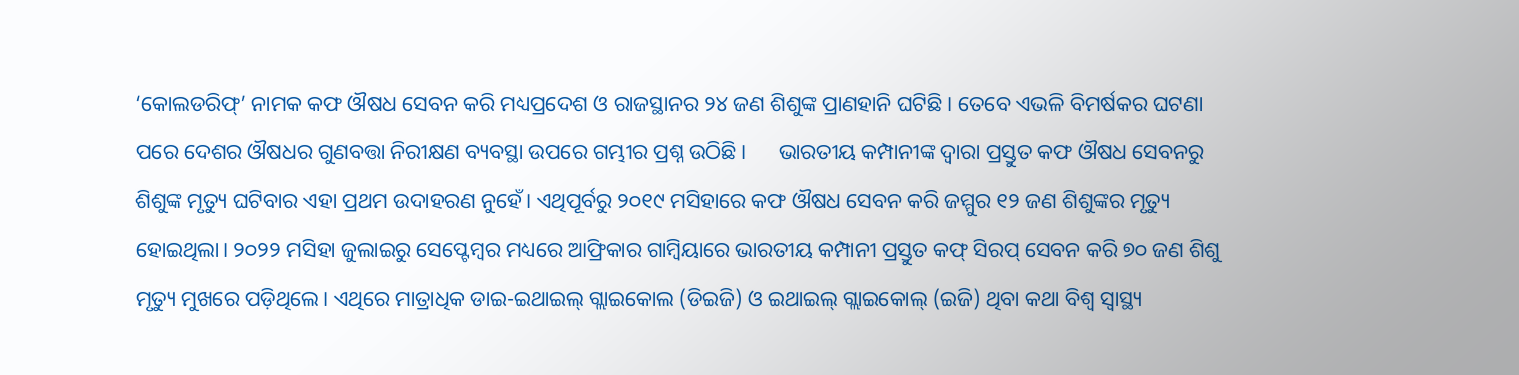‘କୋଲଡରିଫ୍’ ନାମକ କଫ ଔଷଧ ସେବନ କରି ମଧ୍ୟପ୍ରଦେଶ ଓ ରାଜସ୍ଥାନର ୨୪ ଜଣ ଶିଶୁଙ୍କ ପ୍ରାଣହାନି ଘଟିଛି। ତେବେ ଏଭଳି ବିମର୍ଷକର ଘଟଣା ପରେ ଦେଶର ଔଷଧର ଗୁଣବତ୍ତା ନିରୀକ୍ଷଣ ବ୍ୟବସ୍ଥା ଉପରେ ଗମ୍ଭୀର ପ୍ରଶ୍ନ ଉଠିଛି।      ଭାରତୀୟ କମ୍ପାନୀଙ୍କ ଦ୍ୱାରା ପ୍ରସ୍ତୁତ କଫ ଔଷଧ ସେବନରୁ ଶିଶୁଙ୍କ ମୃତ୍ୟୁ ଘଟିବାର ଏହା ପ୍ରଥମ ଉଦାହରଣ ନୁହେଁ। ଏଥିପୂର୍ବରୁ ୨୦୧୯ ମସିହାରେ କଫ ଔଷଧ ସେବନ କରି ଜମ୍ମୁର ୧୨ ଜଣ ଶିଶୁଙ୍କର ମୃତ୍ୟୁ ହୋଇଥିଲା। ୨୦୨୨ ମସିହା ଜୁଲାଇରୁ ସେପ୍ଟେମ୍ୱର ମଧ୍ୟରେ ଆଫ୍ରିକାର ଗାମ୍ୱିୟାରେ ଭାରତୀୟ କମ୍ପାନୀ ପ୍ରସ୍ତୁତ କଫ୍ ସିରପ୍ ସେବନ କରି ୭୦ ଜଣ ଶିଶୁ ମୃତ୍ୟୁ ମୁଖରେ ପଡ଼ିଥିଲେ। ଏଥିରେ ମାତ୍ରାଧିକ ଡାଇ-ଇଥାଇଲ୍ ଗ୍ଲାଇକୋଲ (ଡିଇଜି) ଓ ଇଥାଇଲ୍ ଗ୍ଲାଇକୋଲ୍ (ଇଜି) ଥିବା କଥା ବିଶ୍ୱ ସ୍ୱାସ୍ଥ୍ୟ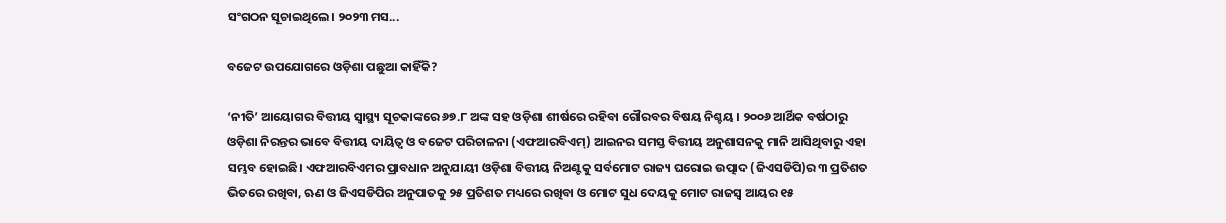ସଂଗଠନ ସୂଚାଇଥିଲେ। ୨୦୨୩ ମସ...

ବଜେଟ ଉପଯୋଗରେ ଓଡ଼ିଶା ପଛୁଆ କାହିଁକି?

‘ନୀତି’ ଆୟୋଗର ବିତ୍ତୀୟ ସ୍ୱାସ୍ଥ୍ୟ ସୂଚକାଙ୍କରେ ୬୭.୮ ଅଙ୍କ ସହ ଓଡ଼ିଶା ଶୀର୍ଷରେ ରହିବା ଗୌରବର ବିଷୟ ନିଶ୍ଚୟ । ୨୦୦୬ ଆର୍ଥିକ ବର୍ଷଠାରୁ ଓଡ଼ିଶା ନିରନ୍ତର ଭାବେ ବିତ୍ତୀୟ ଦାୟିତ୍ୱ ଓ ବଜେଟ ପରିଚାଳନା (ଏଫଆରବିଏମ୍) ଆଇନର ସମସ୍ତ ବିତ୍ତୀୟ ଅନୁଶାସନକୁ ମାନି ଆସିଥିବାରୁ ଏହା ସମ୍ଭବ ହୋଇଛି। ଏଫଆରବିଏମର ପ୍ରାବଧାନ ଅନୁଯାୟୀ ଓଡ଼ିଶା ବିତ୍ତୀୟ ନିଅଣ୍ଟକୁ ସର୍ବମୋଟ ରାଜ୍ୟ ଘରୋଇ ଉତ୍ପାଦ (ଜିଏସଡିପି)ର ୩ ପ୍ରତିଶତ ଭିତରେ ରଖିବା, ଋଣ ଓ ଜିଏସଡିପିର ଅନୁପାତକୁ ୨୫ ପ୍ରତିଶତ ମଧ୍ୟରେ ରଖିବା ଓ ମୋଟ ସୁଧ ଦେୟକୁ ମୋଟ ରାଜସ୍ୱ ଆୟର ୧୫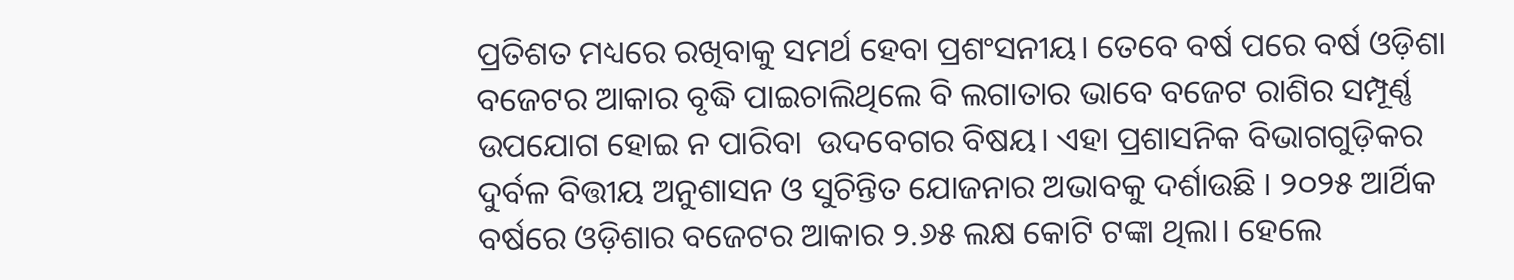ପ୍ରତିଶତ ମଧ୍ୟରେ ରଖିବାକୁ ସମର୍ଥ ହେବା ପ୍ରଶଂସନୀୟ। ତେବେ ବର୍ଷ ପରେ ବର୍ଷ ଓଡ଼ିଶା ବଜେଟର ଆକାର ବୃଦ୍ଧି ପାଇଚାଲିଥିଲେ ବି ଲଗାତାର ଭାବେ ବଜେଟ ରାଶିର ସମ୍ପୂର୍ଣ୍ଣ ଉପଯୋଗ ହୋଇ ନ ପାରିବା  ଉଦବେଗର ବିଷୟ। ଏହା ପ୍ରଶାସନିକ ବିଭାଗଗୁଡ଼ିକର ଦୁର୍ବଳ ବିତ୍ତୀୟ ଅନୁଶାସନ ଓ ସୁଚିନ୍ତିତ ଯୋଜନାର ଅଭାବକୁ ଦର୍ଶାଉଛି । ୨୦୨୫ ଆର୍ଥିକ ବର୍ଷରେ ଓଡ଼ିଶାର ବଜେଟର ଆକାର ୨.୬୫ ଲକ୍ଷ କୋଟି ଟଙ୍କା ଥିଲା। ହେଲେ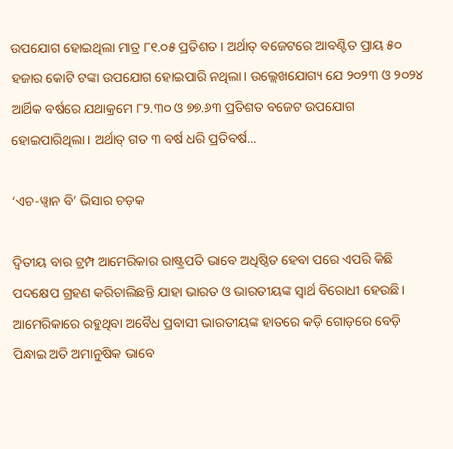ଉପଯୋଗ ହୋଇଥିଲା ମାତ୍ର ୮୧.୦୫ ପ୍ରତିଶତ । ଅର୍ଥାତ୍ ବଜେଟରେ ଆବଣ୍ଟିତ ପ୍ରାୟ ୫୦ ହଜାର କୋଟି ଟଙ୍କା ଉପଯୋଗ ହୋଇପାରି ନଥିଲା। ଉଲ୍ଲେଖଯୋଗ୍ୟ ଯେ ୨୦୨୩ ଓ ୨୦୨୪ ଆର୍ଥିକ ବର୍ଷରେ ଯଥାକ୍ରମେ ୮୨.୩୦ ଓ ୭୭.୬୩ ପ୍ରତିଶତ ବଜେଟ ଉପଯୋଗ ହୋଇପାରିଥିଲା। ଅର୍ଥାତ୍ ଗତ ୩ ବର୍ଷ ଧରି ପ୍ରତିବର୍ଷ...

‘ଏଚ-ୱ୍ୱାନ ବି’ ଭିସାର ଚଡ଼କ

ଦ୍ୱିତୀୟ ବାର ଟ୍ରମ୍ପ ଆମେରିକାର ରାଷ୍ଟ୍ରପତି ଭାବେ ଅଧିଷ୍ଠିତ ହେବା ପରେ ଏପରି କିଛି ପଦକ୍ଷେପ ଗ୍ରହଣ କରିଚାଲିଛନ୍ତି ଯାହା ଭାରତ ଓ ଭାରତୀୟଙ୍କ ସ୍ୱାର୍ଥ ବିରୋଧୀ ହେଉଛି। ଆମେରିକାରେ ରହୁଥିବା ଅବୈଧ ପ୍ରବାସୀ ଭାରତୀୟଙ୍କ ହାତରେ କଡ଼ି ଗୋଡ଼ରେ ବେଡ଼ି ପିନ୍ଧାଇ ଅତି ଅମାନୁଷିକ ଭାବେ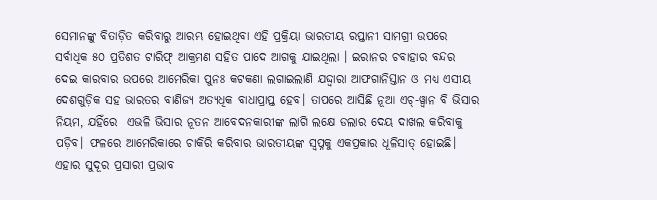ସେମାନଙ୍କୁ ବିତାଡ଼ିତ କରିବାରୁ ଆରମ୍ଭ ହୋଇଥିବା ଏହି ପ୍ରକ୍ରିୟା ଭାରତୀୟ ରପ୍ତାନୀ ସାମଗ୍ରୀ ଉପରେ ସର୍ବାଧିକ ୫୦ ପ୍ରତିଶତ ଟାରିଫ୍ ଆକ୍ରମଣ ସହିତ ପାଦେ ଆଗକୁ ଯାଇଥିଲା । ଇରାନର ଚବାହାର ବନ୍ଦର ଦେଇ କାରବାର ଉପରେ ଆମେରିକା ପୁନଃ କଟକଣା ଲଗାଇଲାଣି ଯଦ୍ଦ୍ୱାରା ଆଫଗାନିସ୍ତାନ ଓ ମଧ୍ୟ ଏସୀୟ ଦେଶଗୁଡ଼ିକ ସହ ଭାରତର ବାଣିଜ୍ୟ ଅତ୍ୟଧିକ ବାଧାପ୍ରାପ୍ତ ହେବ। ତାପରେ ଆସିଛି ନୂଆ ଏଚ୍-ୱ୍ୱାନ ବି ଭିସାର ନିୟମ, ଯହିଁରେ  ଏଭଳି ଭିସାର ନୂତନ ଆବେଦନକାରୀଙ୍କ ଲାଗି ଲକ୍ଷେ ଡଲାର ଦେୟ ଦାଖଲ କରିବାକୁ ପଡ଼ିବ। ଫଳରେ ଆମେରିକାରେ ଚାକିରି କରିବାର ଭାରତୀୟଙ୍କ ସ୍ୱପ୍ନକୁ ଏକପ୍ରକାର ଧୂଳିସାତ୍ ହୋଇଛି। ଏହାର ସୁଦୂର ପ୍ରସାରୀ ପ୍ରଭାବ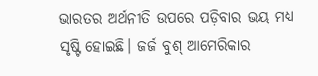ଭାରତର ଅର୍ଥନୀତି ଉପରେ ପଡ଼ିବାର ଭୟ ମଧ୍ୟ ସୃଷ୍ଟି ହୋଇଛି। ଜର୍ଜ ବୁଶ୍ ଆମେରିକାର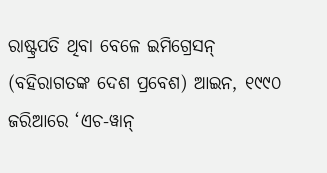ରାଷ୍ଟ୍ରପତି ଥିବା ବେଳେ ଇମିଗ୍ରେସନ୍ (ବହିରାଗତଙ୍କ ଦେଶ ପ୍ରବେଶ) ଆଇନ, ୧୯୯୦ ଜରିଆରେ ‘ଏଚ-ୱାନ୍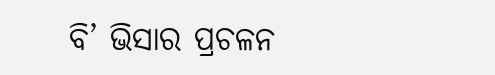ବି’ ଭିସାର ପ୍ରଚଳନ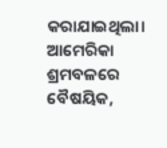କରାଯାଇଥିଲା। ଆମେରିକା ଶ୍ରମବଳରେ ବୈଷୟିକ,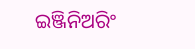ଇଞ୍ଜିନିଅରିଂ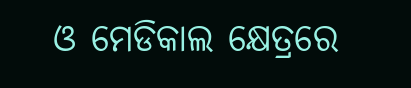ଓ ମେଡିକାଲ କ୍ଷେତ୍ରରେ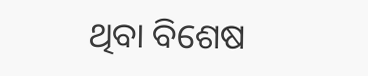ଥିବା ବିଶେଷ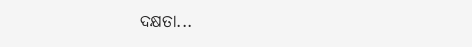ଦକ୍ଷତା...